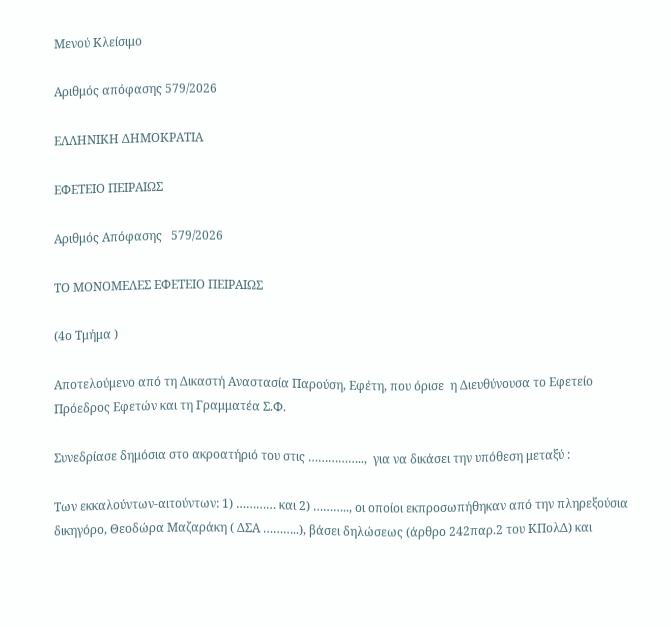Μενού Κλείσιμο

Αριθμός απόφασης 579/2026

ΕΛΛΗΝΙΚΗ ΔΗΜΟΚΡΑΤΙΑ

ΕΦΕΤΕΙΟ ΠΕΙΡΑΙΩΣ

Αριθμός Απόφασης   579/2026

ΤΟ ΜΟΝΟΜΕΛΕΣ ΕΦΕΤΕΙΟ ΠΕΙΡΑΙΩΣ

(4ο Τμήμα )

Αποτελούμενο από τη Δικαστή Αναστασία Παρούση, Εφέτη, που όρισε  η Διευθύνουσα το Εφετείο Πρόεδρος Εφετών και τη Γραμματέα Σ.Φ.

Συνεδρίασε δημόσια στο ακροατήριό του στις ……………..,  για να δικάσει την υπόθεση μεταξύ :

Των εκκαλούντων-αιτούντων: 1) ………… και 2) ……….., οι οποίοι εκπροσωπήθηκαν από την πληρεξούσια δικηγόρο, Θεοδώρα Μαζαράκη ( ΔΣΑ ………..), βάσει δηλώσεως (άρθρο 242παρ.2 του ΚΠολΔ) και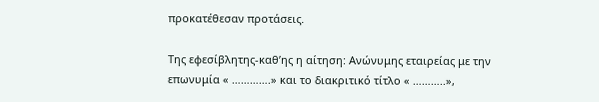προκατέθεσαν προτάσεις.

Της εφεσίβλητης-καθ’ης η αίτηση: Ανώνυμης εταιρείας με την επωνυμία « ………….» και το διακριτικό τίτλο « ………..»,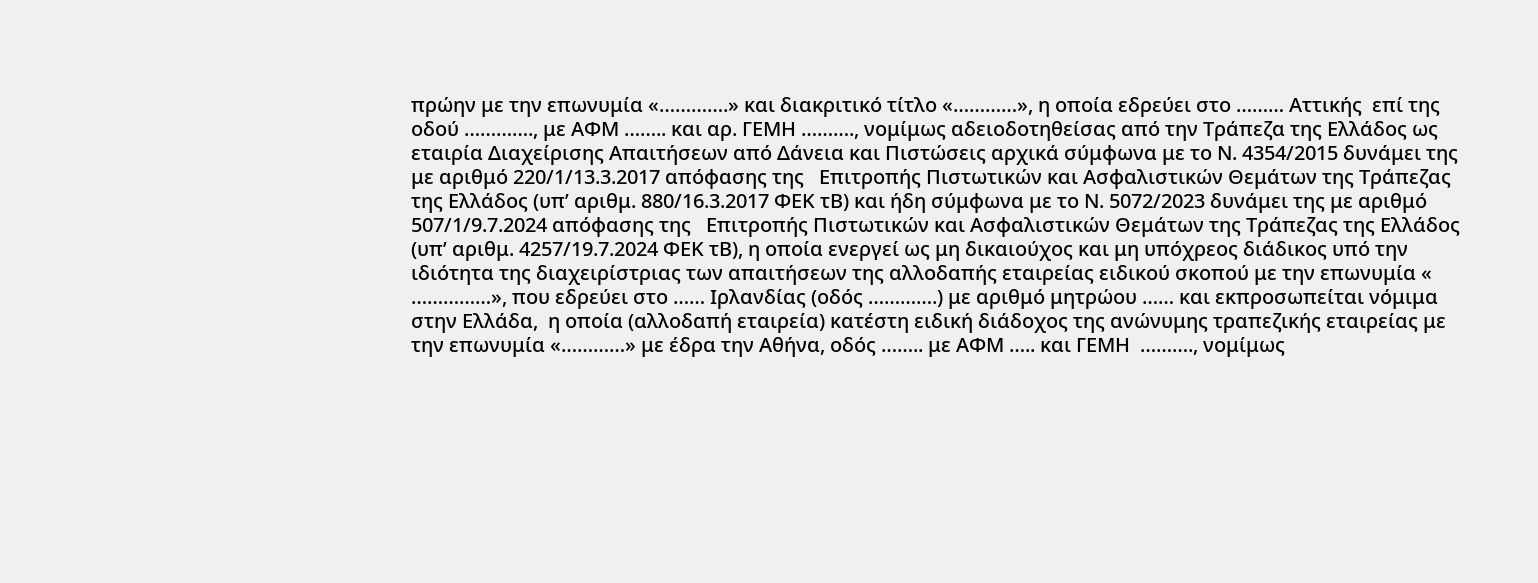πρώην με την επωνυμία «………….» και διακριτικό τίτλο «…………», η οποία εδρεύει στο ……… Αττικής  επί της οδού …………., με ΑΦΜ …….. και αρ. ΓΕΜΗ ………., νομίμως αδειοδοτηθείσας από την Τράπεζα της Ελλάδος ως εταιρία Διαχείρισης Απαιτήσεων από Δάνεια και Πιστώσεις αρχικά σύμφωνα με το Ν. 4354/2015 δυνάμει της με αριθμό 220/1/13.3.2017 απόφασης της   Επιτροπής Πιστωτικών και Ασφαλιστικών Θεμάτων της Τράπεζας της Ελλάδος (υπ’ αριθμ. 880/16.3.2017 ΦΕΚ τΒ) και ήδη σύμφωνα με το Ν. 5072/2023 δυνάμει της με αριθμό 507/1/9.7.2024 απόφασης της   Επιτροπής Πιστωτικών και Ασφαλιστικών Θεμάτων της Τράπεζας της Ελλάδος (υπ’ αριθμ. 4257/19.7.2024 ΦΕΚ τΒ), η οποία ενεργεί ως μη δικαιούχος και μη υπόχρεος διάδικος υπό την ιδιότητα της διαχειρίστριας των απαιτήσεων της αλλοδαπής εταιρείας ειδικού σκοπού με την επωνυμία « ……………», που εδρεύει στο …… Ιρλανδίας (οδός ………….) με αριθμό μητρώου …… και εκπροσωπείται νόμιμα στην Ελλάδα,  η οποία (αλλοδαπή εταιρεία) κατέστη ειδική διάδοχος της ανώνυμης τραπεζικής εταιρείας με την επωνυμία «…………» με έδρα την Αθήνα, οδός …….. με ΑΦΜ ….. και ΓΕΜΗ  ………., νομίμως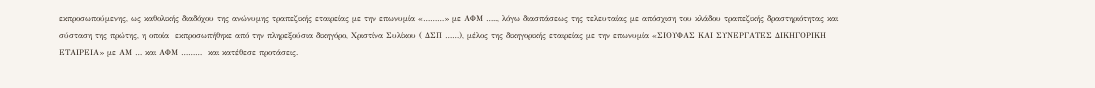εκπροσωπούμενης, ως καθολικής διαδόχου της ανώνυμης τραπεζικής εταιρείας με την επωνυμία «………» με ΑΦΜ ….., λόγω διασπάσεως της τελευταίας με απόσχιση του κλάδου τραπεζικής δραστηριότητας και σύσταση της πρώτης, η οποία  εκπροσωπήθηκε από την πληρεξούσια δικηγόρο, Χριστίνα Συλίκου ( ΔΣΠ ……), μέλος της δικηγορικής εταιρείας με την επωνυμία «ΣΙΟΥΦΑΣ ΚΑΙ ΣΥΝΕΡΓΑΤΕΣ ΔΙΚΗΓΟΡΙΚΗ ΕΤΑΙΡΕΙΑ» με ΑΜ … και ΑΦΜ ………  και κατέθεσε προτάσεις.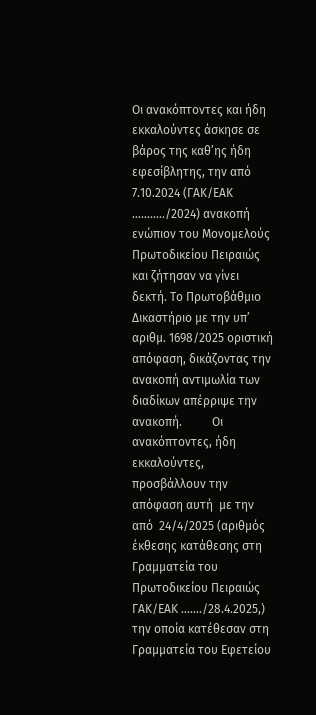Οι ανακόπτοντες και ήδη εκκαλούντες άσκησε σε βάρος της καθ’ης ήδη εφεσίβλητης, την από 7.10.2024 (ΓΑΚ/ΕΑΚ ………../2024) ανακοπή ενώπιον του Μονομελούς Πρωτοδικείου Πειραιώς και ζήτησαν να γίνει δεκτή. Το Πρωτοβάθμιο Δικαστήριο με την υπ’ αριθμ. 1698/2025 οριστική απόφαση, δικάζοντας την ανακοπή αντιμωλία των διαδίκων απέρριψε την ανακοπή.          Οι ανακόπτοντες, ήδη εκκαλούντες, προσβάλλουν την απόφαση αυτή  με την από  24/4/2025 (αριθμός έκθεσης κατάθεσης στη Γραμματεία του Πρωτοδικείου Πειραιώς  ΓΑΚ/ΕΑΚ ……./28.4.2025,) την οποία κατέθεσαν στη Γραμματεία του Εφετείου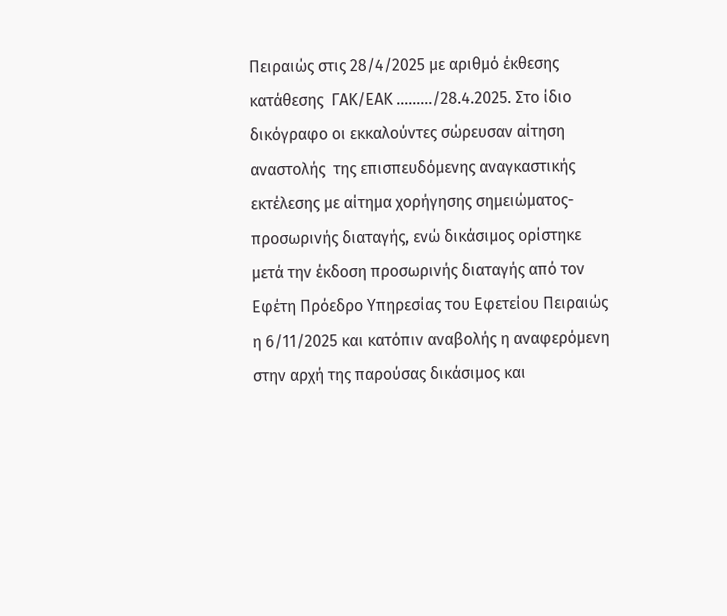Πειραιώς στις 28/4/2025 με αριθμό έκθεσης κατάθεσης  ΓΑΚ/ΕΑΚ ………/28.4.2025. Στο ίδιο δικόγραφο οι εκκαλούντες σώρευσαν αίτηση αναστολής  της επισπευδόμενης αναγκαστικής εκτέλεσης με αίτημα χορήγησης σημειώματος- προσωρινής διαταγής, ενώ δικάσιμος ορίστηκε μετά την έκδοση προσωρινής διαταγής από τον Εφέτη Πρόεδρο Υπηρεσίας του Εφετείου Πειραιώς η 6/11/2025 και κατόπιν αναβολής η αναφερόμενη στην αρχή της παρούσας δικάσιμος και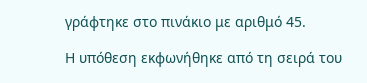γράφτηκε στο πινάκιο με αριθμό 45.

Η υπόθεση εκφωνήθηκε από τη σειρά του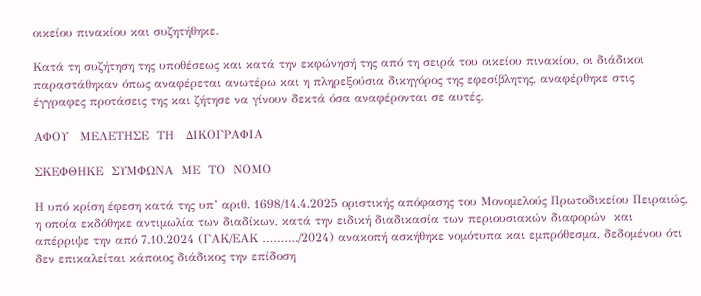οικείου πινακίου και συζητήθηκε.

Κατά τη συζήτηση της υποθέσεως και κατά την εκφώνησή της από τη σειρά του οικείου πινακίου, οι διάδικοι παραστάθηκαν όπως αναφέρεται ανωτέρω και η πληρεξούσια δικηγόρος της εφεσίβλητης, αναφέρθηκε στις έγγραφες προτάσεις της και ζήτησε να γίνουν δεκτά όσα αναφέρονται σε αυτές.

ΑΦΟΥ   ΜΕΛΕΤΗΣΕ  ΤΗ   ΔΙΚΟΓΡΑΦΙΑ

ΣΚΕΦΘΗΚΕ  ΣΥΜΦΩΝΑ  ΜΕ  ΤΟ  ΝΟΜΟ

Η υπό κρίση έφεση κατά της υπ’ αριθ. 1698/14.4.2025 οριστικής απόφασης του Μονομελούς Πρωτοδικείου Πειραιώς, η οποία εκδόθηκε αντιμωλία των διαδίκων, κατά την ειδική διαδικασία των περιουσιακών διαφορών  και απέρριψε την από 7.10.2024 (ΓΑΚ/ΕΑΚ ………./2024) ανακοπή ασκήθηκε νομότυπα και εμπρόθεσμα, δεδομένου ότι δεν επικαλείται κάποιος διάδικος την επίδοση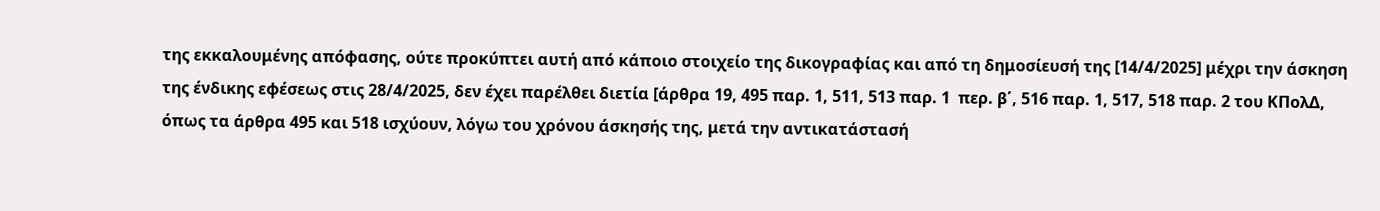της εκκαλουμένης απόφασης, ούτε προκύπτει αυτή από κάποιο στοιχείο της δικογραφίας και από τη δημοσίευσή της [14/4/2025] μέχρι την άσκηση της ένδικης εφέσεως στις 28/4/2025, δεν έχει παρέλθει διετία [άρθρα 19, 495 παρ. 1, 511, 513 παρ. 1  περ. β΄, 516 παρ. 1, 517, 518 παρ. 2 του ΚΠολΔ, όπως τα άρθρα 495 και 518 ισχύουν, λόγω του χρόνου άσκησής της, μετά την αντικατάστασή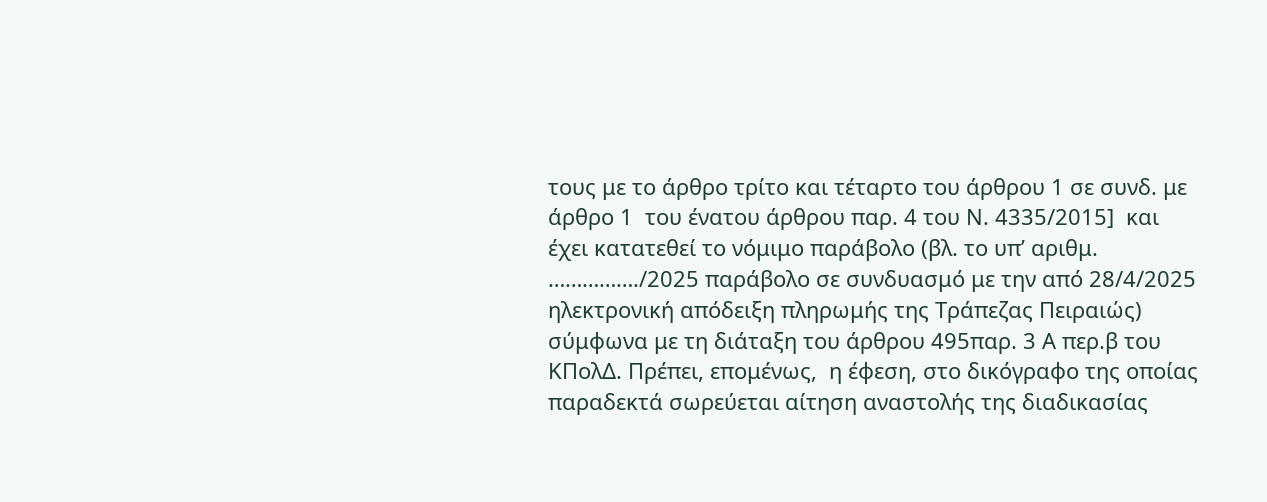τους με το άρθρο τρίτο και τέταρτο του άρθρου 1 σε συνδ. με άρθρο 1  του ένατου άρθρου παρ. 4 του Ν. 4335/2015]  και  έχει κατατεθεί το νόμιμο παράβολο (βλ. το υπ’ αριθμ. ……………./2025 παράβολο σε συνδυασμό με την από 28/4/2025 ηλεκτρονική απόδειξη πληρωμής της Τράπεζας Πειραιώς) σύμφωνα με τη διάταξη του άρθρου 495παρ. 3 Α περ.β του  ΚΠολΔ. Πρέπει, επομένως,  η έφεση, στο δικόγραφο της οποίας παραδεκτά σωρεύεται αίτηση αναστολής της διαδικασίας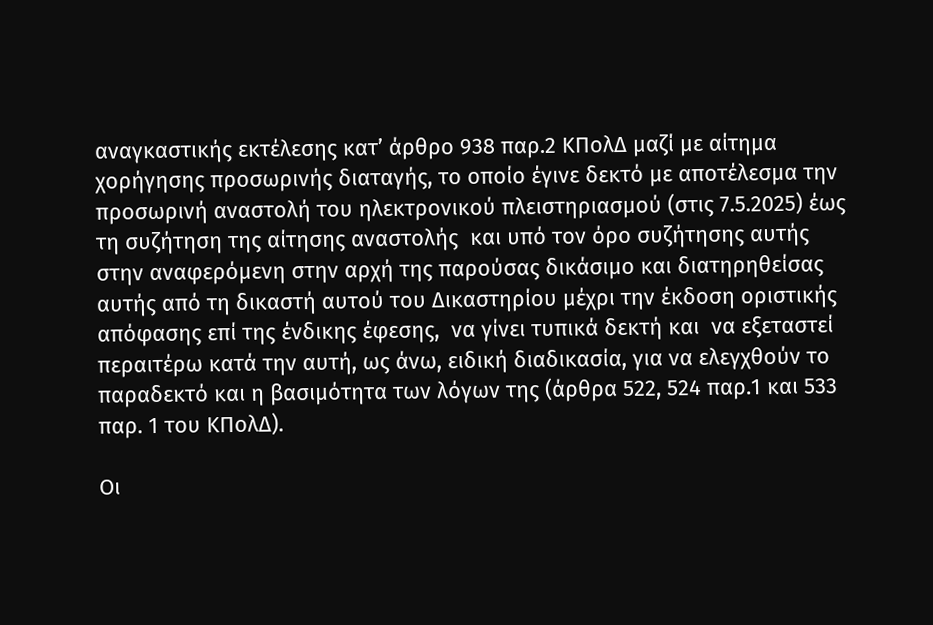αναγκαστικής εκτέλεσης κατ’ άρθρο 938 παρ.2 ΚΠολΔ μαζί με αίτημα χορήγησης προσωρινής διαταγής, το οποίο έγινε δεκτό με αποτέλεσμα την προσωρινή αναστολή του ηλεκτρονικού πλειστηριασμού (στις 7.5.2025) έως τη συζήτηση της αίτησης αναστολής  και υπό τον όρο συζήτησης αυτής στην αναφερόμενη στην αρχή της παρούσας δικάσιμο και διατηρηθείσας αυτής από τη δικαστή αυτού του Δικαστηρίου μέχρι την έκδοση οριστικής απόφασης επί της ένδικης έφεσης,  να γίνει τυπικά δεκτή και  να εξεταστεί περαιτέρω κατά την αυτή, ως άνω, ειδική διαδικασία, για να ελεγχθούν το παραδεκτό και η βασιμότητα των λόγων της (άρθρα 522, 524 παρ.1 και 533 παρ. 1 του ΚΠολΔ).

Οι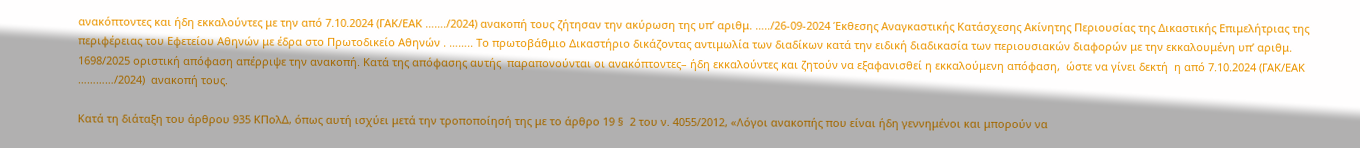ανακόπτοντες και ήδη εκκαλούντες με την από 7.10.2024 (ΓΑΚ/ΕΑΚ ……./2024) ανακοπή τους ζήτησαν την ακύρωση της υπ’ αριθμ. …../26-09-2024 Έκθεσης Αναγκαστικής Κατάσχεσης Ακίνητης Περιουσίας της Δικαστικής Επιμελήτριας της περιφέρειας του Εφετείου Αθηνών με έδρα στο Πρωτοδικείο Αθηνών . …….. Το πρωτοβάθμιο Δικαστήριο δικάζοντας αντιμωλία των διαδίκων κατά την ειδική διαδικασία των περιουσιακών διαφορών με την εκκαλουμένη υπ’ αριθμ. 1698/2025 οριστική απόφαση απέρριψε την ανακοπή. Κατά της απόφασης αυτής  παραπονούνται οι ανακόπτοντες– ήδη εκκαλούντες και ζητούν να εξαφανισθεί η εκκαλούμενη απόφαση,  ώστε να γίνει δεκτή  η από 7.10.2024 (ΓΑΚ/ΕΑΚ …………/2024)  ανακοπή τους.

Κατά τη διάταξη του άρθρου 935 ΚΠολΔ, όπως αυτή ισχύει μετά την τροποποίησή της με το άρθρο 19 §  2 του ν. 4055/2012, «Λόγοι ανακοπής που είναι ήδη γεννημένοι και μπορούν να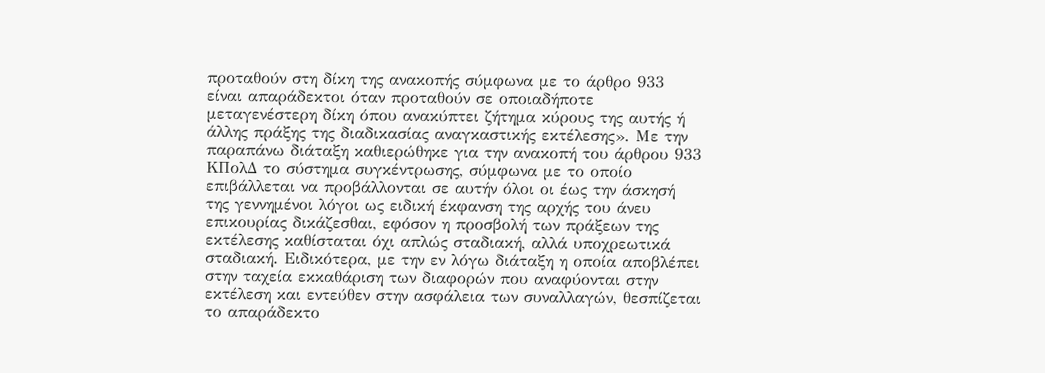προταθούν στη δίκη της ανακοπής σύμφωνα με το άρθρο 933 είναι απαράδεκτοι όταν προταθούν σε οποιαδήποτε μεταγενέστερη δίκη όπου ανακύπτει ζήτημα κύρους της αυτής ή άλλης πράξης της διαδικασίας αναγκαστικής εκτέλεσης». Με την παραπάνω διάταξη καθιερώθηκε για την ανακοπή του άρθρου 933 ΚΠολΔ το σύστημα συγκέντρωσης, σύμφωνα με το οποίο επιβάλλεται να προβάλλονται σε αυτήν όλοι οι έως την άσκησή της γεννημένοι λόγοι ως ειδική έκφανση της αρχής του άνευ επικουρίας δικάζεσθαι, εφόσον η προσβολή των πράξεων της εκτέλεσης καθίσταται όχι απλώς σταδιακή, αλλά υποχρεωτικά σταδιακή. Ειδικότερα, με την εν λόγω διάταξη η οποία αποβλέπει στην ταχεία εκκαθάριση των διαφορών που αναφύονται στην εκτέλεση και εντεύθεν στην ασφάλεια των συναλλαγών, θεσπίζεται το απαράδεκτο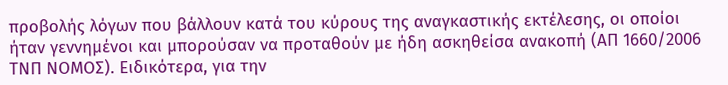προβολής λόγων που βάλλουν κατά του κύρους της αναγκαστικής εκτέλεσης, οι οποίοι ήταν γεννημένοι και μπορούσαν να προταθούν με ήδη ασκηθείσα ανακοπή (ΑΠ 1660/2006 ΤΝΠ ΝΟΜΟΣ). Ειδικότερα, για την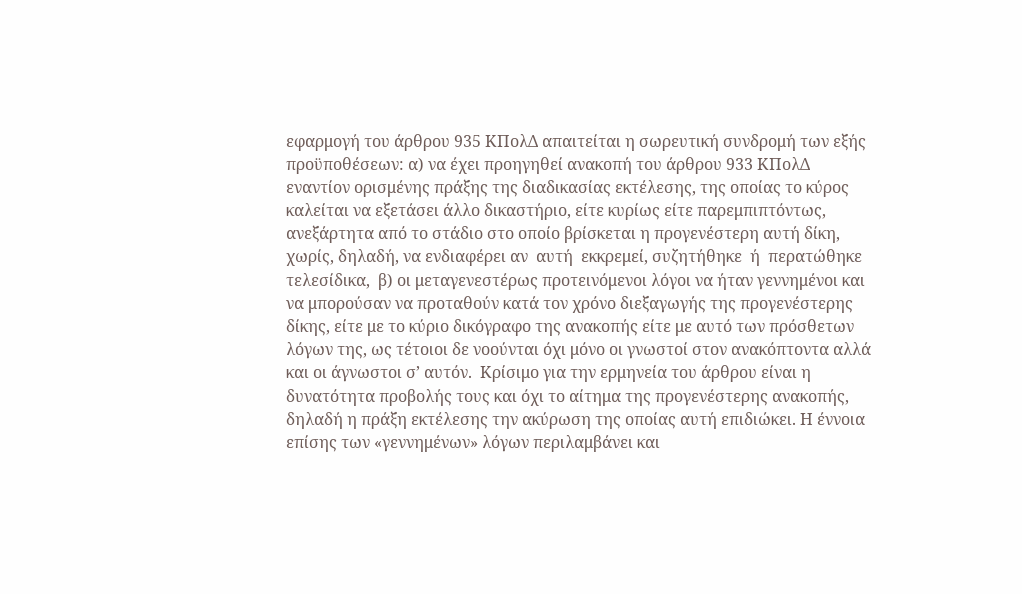εφαρμογή του άρθρου 935 ΚΠολΔ απαιτείται η σωρευτική συνδρομή των εξής προϋποθέσεων: α) να έχει προηγηθεί ανακοπή του άρθρου 933 ΚΠολΔ εναντίον ορισμένης πράξης της διαδικασίας εκτέλεσης, της οποίας το κύρος καλείται να εξετάσει άλλο δικαστήριο, είτε κυρίως είτε παρεμπιπτόντως, ανεξάρτητα από το στάδιο στο οποίο βρίσκεται η προγενέστερη αυτή δίκη, χωρίς, δηλαδή, να ενδιαφέρει αν  αυτή  εκκρεμεί, συζητήθηκε  ή  περατώθηκε τελεσίδικα,  β) οι μεταγενεστέρως προτεινόμενοι λόγοι να ήταν γεννημένοι και να μπορούσαν να προταθούν κατά τον χρόνο διεξαγωγής της προγενέστερης δίκης, είτε με το κύριο δικόγραφο της ανακοπής είτε με αυτό των πρόσθετων λόγων της, ως τέτοιοι δε νοούνται όχι μόνο οι γνωστοί στον ανακόπτοντα αλλά και οι άγνωστοι σ’ αυτόν.  Κρίσιμο για την ερμηνεία του άρθρου είναι η  δυνατότητα προβολής τους και όχι το αίτημα της προγενέστερης ανακοπής, δηλαδή η πράξη εκτέλεσης την ακύρωση της οποίας αυτή επιδιώκει. Η έννοια επίσης των «γεννημένων» λόγων περιλαμβάνει και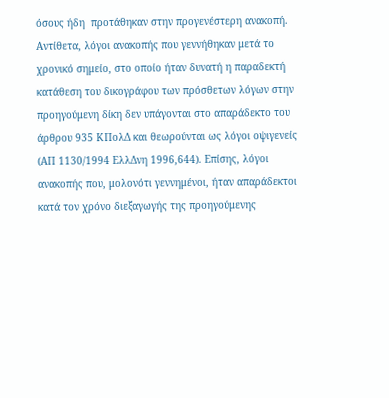όσους ήδη  προτάθηκαν στην προγενέστερη ανακοπή. Αντίθετα, λόγοι ανακοπής που γεννήθηκαν μετά το χρονικό σημείο, στο οποίο ήταν δυνατή η παραδεκτή κατάθεση του δικογράφου των πρόσθετων λόγων στην προηγούμενη δίκη δεν υπάγονται στο απαράδεκτο του άρθρου 935 ΚΠολΔ και θεωρούνται ως λόγοι οψιγενείς (ΑΠ 1130/1994 ΕλλΔνη 1996,644). Επίσης, λόγοι ανακοπής που, μολονότι γεννημένοι, ήταν απαράδεκτοι κατά τον χρόνο διεξαγωγής της προηγούμενης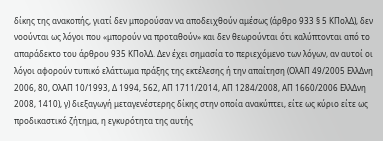δίκης της ανακοπής, γιατί δεν μπορούσαν να αποδειχθούν αμέσως (άρθρο 933 § 5 ΚΠολΔ), δεν νοούνται ως λόγοι που «μπορούν να προταθούν» και δεν θεωρούνται ότι καλύπτονται από το απαράδεκτο του άρθρου 935 ΚΠολΔ. Δεν έχει σημασία το περιεχόμενο των λόγων, αν αυτοί οι λόγοι αφορούν τυπικό ελάττωμα πράξης της εκτέλεσης ή την απαίτηση (ΟλΑΠ 49/2005 ΕλλΔνη 2006, 80, ΟλΑΠ 10/1993, Δ 1994, 562, ΑΠ 1711/2014, ΑΠ 1284/2008, ΑΠ 1660/2006 ΕλλΔνη 2008, 1410), γ) διεξαγωγή μεταγενέστερης δίκης στην οποία ανακύπτει, είτε ως κύριο είτε ως προδικαστικό ζήτημα, η εγκυρότητα της αυτής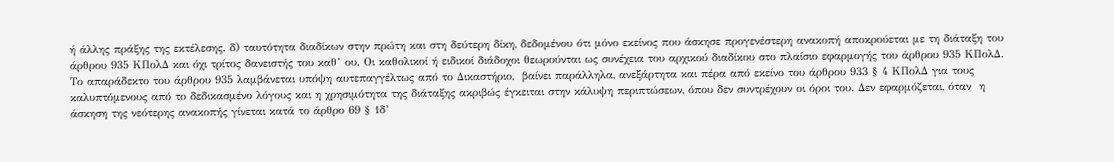ή άλλης πράξης της εκτέλεσης. δ) ταυτότητα διαδίκων στην πρώτη και στη δεύτερη δίκη, δεδομένου ότι μόνο εκείνος που άσκησε προγενέστερη ανακοπή αποκρούεται με τη διάταξη του άρθρου 935 ΚΠολΔ και όχι τρίτος δανειστής του καθ’ ου. Οι καθολικοί ή ειδικοί διάδοχοι θεωρούνται ως συνέχεια του αρχικού διαδίκου στο πλαίσιο εφαρμογής του άρθρου 935 ΚΠολΔ. Το απαράδεκτο του άρθρου 935 λαμβάνεται υπόψη αυτεπαγγέλτως από το Δικαστήριο,  βαίνει παράλληλα, ανεξάρτητα και πέρα από εκείνο του άρθρου 933 § 4 ΚΠολΔ για τους καλυπτόμενους από το δεδικασμένο λόγους και η χρησιμότητα της διάταξης ακριβώς έγκειται στην κάλυψη περιπτώσεων, όπου δεν συντρέχουν οι όροι του. Δεν εφαρμόζεται, όταν  η άσκηση της νεότερης ανακοπής γίνεται κατά το άρθρο 69 § 1δ’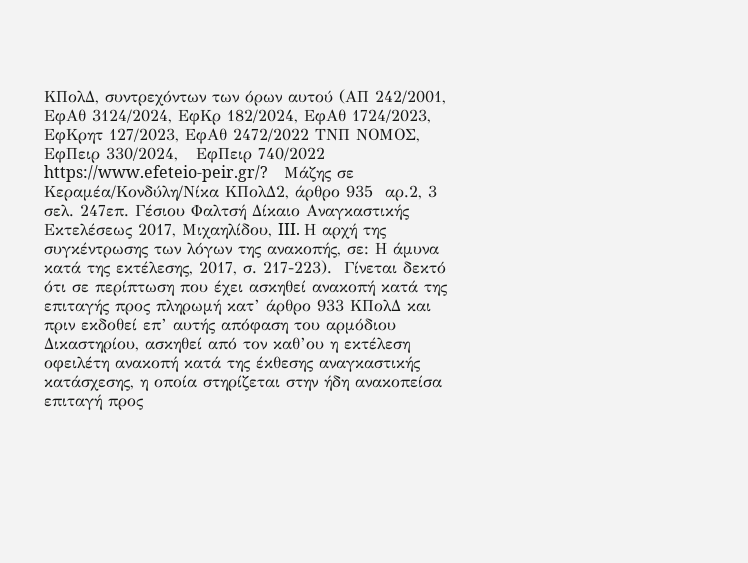ΚΠολΔ, συντρεχόντων των όρων αυτού (ΑΠ 242/2001, ΕφΑθ 3124/2024, ΕφΚρ 182/2024, ΕφΑθ 1724/2023,  ΕφΚρητ 127/2023, ΕφΑθ 2472/2022 ΤΝΠ ΝΟΜΟΣ,  ΕφΠειρ 330/2024,   ΕφΠειρ 740/2022 https://www.efeteio-peir.gr/?    Μάζης σε  Κεραμέα/Κονδύλη/Νίκα ΚΠολΔ2, άρθρο 935  αρ.2, 3 σελ. 247επ. Γέσιου Φαλτσή Δίκαιο Αναγκαστικής Εκτελέσεως 2017, Μιχαηλίδου, III. Η αρχή της συγκέντρωσης των λόγων της ανακοπής, σε: Η άμυνα κατά της εκτέλεσης, 2017, σ. 217-223).  Γίνεται δεκτό ότι σε περίπτωση που έχει ασκηθεί ανακοπή κατά της επιταγής προς πληρωμή κατ’ άρθρο 933 ΚΠολΔ και πριν εκδοθεί επ’ αυτής απόφαση του αρμόδιου Δικαστηρίου, ασκηθεί από τον καθ’ου η εκτέλεση οφειλέτη ανακοπή κατά της έκθεσης αναγκαστικής κατάσχεσης, η οποία στηρίζεται στην ήδη ανακοπείσα επιταγή προς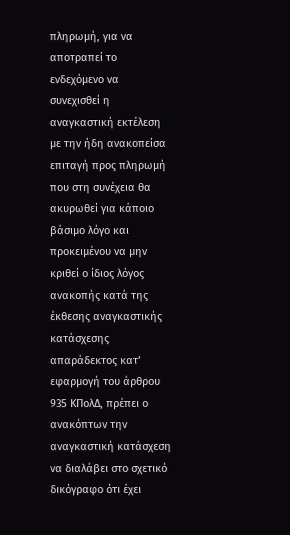πληρωμή, για να αποτραπεί το ενδεχόμενο να συνεχισθεί η αναγκαστική εκτέλεση με την ήδη ανακοπείσα επιταγή προς πληρωμή που στη συνέχεια θα ακυρωθεί για κάποιο βάσιμο λόγο και προκειμένου να μην κριθεί ο ίδιος λόγος ανακοπής κατά της έκθεσης αναγκαστικής κατάσχεσης απαράδεκτος κατ’ εφαρμογή του άρθρου 935 ΚΠολΔ, πρέπει ο ανακόπτων την αναγκαστική κατάσχεση να διαλάβει στο σχετικό δικόγραφο ότι έχει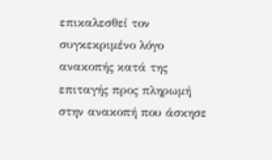επικαλεσθεί τον συγκεκριμένο λόγο ανακοπής κατά της επιταγής προς πληρωμή στην ανακοπή που άσκησε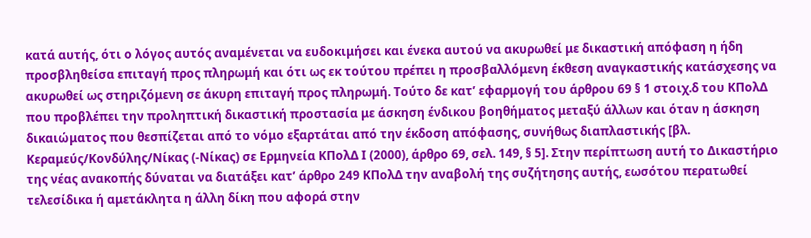κατά αυτής, ότι ο λόγος αυτός αναμένεται να ευδοκιμήσει και ένεκα αυτού να ακυρωθεί με δικαστική απόφαση η ήδη προσβληθείσα επιταγή προς πληρωμή και ότι ως εκ τούτου πρέπει η προσβαλλόμενη έκθεση αναγκαστικής κατάσχεσης να ακυρωθεί ως στηριζόμενη σε άκυρη επιταγή προς πληρωμή. Τούτο δε κατ’ εφαρμογή του άρθρου 69 § 1 στοιχ.δ του ΚΠολΔ που προβλέπει την προληπτική δικαστική προστασία με άσκηση ένδικου βοηθήματος μεταξύ άλλων και όταν η άσκηση δικαιώματος που θεσπίζεται από το νόμο εξαρτάται από την έκδοση απόφασης, συνήθως διαπλαστικής [βλ. Κεραμεύς/Κονδύλης/Νίκας (-Νίκας) σε Ερμηνεία ΚΠολΔ Ι (2000), άρθρο 69, σελ. 149, § 5]. Στην περίπτωση αυτή το Δικαστήριο της νέας ανακοπής δύναται να διατάξει κατ’ άρθρο 249 ΚΠολΔ την αναβολή της συζήτησης αυτής, εωσότου περατωθεί τελεσίδικα ή αμετάκλητα η άλλη δίκη που αφορά στην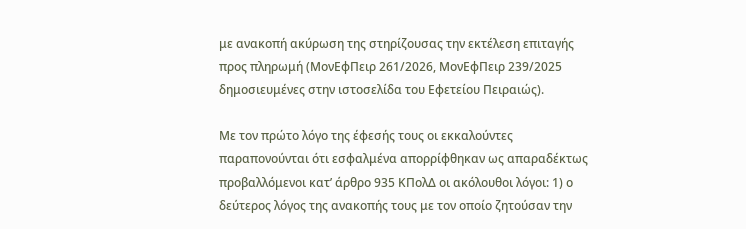με ανακοπή ακύρωση της στηρίζουσας την εκτέλεση επιταγής προς πληρωμή (ΜονΕφΠειρ 261/2026, ΜονΕφΠειρ 239/2025 δημοσιευμένες στην ιστοσελίδα του Εφετείου Πειραιώς).

Με τον πρώτο λόγο της έφεσής τους οι εκκαλούντες παραπονούνται ότι εσφαλμένα απορρίφθηκαν ως απαραδέκτως προβαλλόμενοι κατ’ άρθρο 935 ΚΠολΔ οι ακόλουθοι λόγοι: 1) ο  δεύτερος λόγος της ανακοπής τους με τον οποίο ζητούσαν την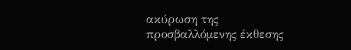ακύρωση της προσβαλλόμενης έκθεσης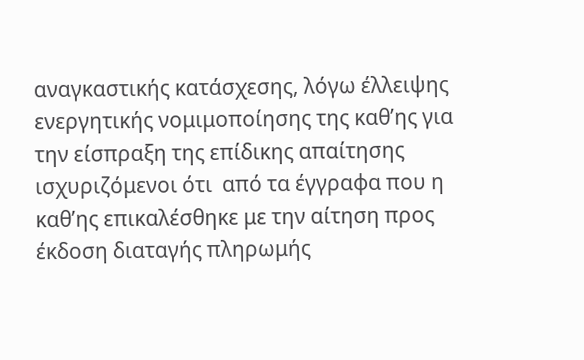αναγκαστικής κατάσχεσης, λόγω έλλειψης  ενεργητικής νομιμοποίησης της καθ’ης για την είσπραξη της επίδικης απαίτησης  ισχυριζόμενοι ότι  από τα έγγραφα που η καθ’ης επικαλέσθηκε με την αίτηση προς έκδοση διαταγής πληρωμής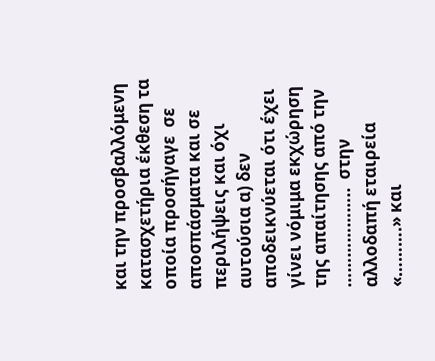και την προσβαλλόμενη κατασχετήρια έκθεση τα οποία προσήγαγε  σε αποσπάσματα και σε περιλήψεις και όχι αυτούσια α) δεν αποδεικνύεται ότι έχει γίνει νόμιμα εκχώρηση της απαίτησης από την ………………..  στην αλλοδαπή εταιρεία «……….» και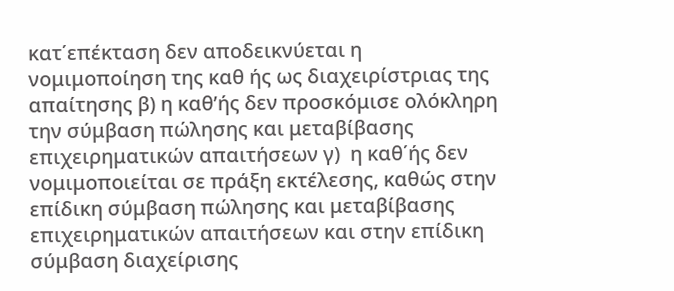κατ΄επέκταση δεν αποδεικνύεται η νομιμοποίηση της καθ ής ως διαχειρίστριας της απαίτησης β) η καθ’ής δεν προσκόμισε ολόκληρη την σύμβαση πώλησης και μεταβίβασης επιχειρηματικών απαιτήσεων γ)  η καθ΄ής δεν νομιμοποιείται σε πράξη εκτέλεσης, καθώς στην επίδικη σύμβαση πώλησης και μεταβίβασης επιχειρηματικών απαιτήσεων και στην επίδικη σύμβαση διαχείρισης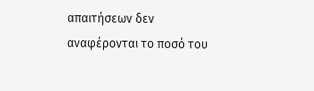απαιτήσεων δεν αναφέρονται το ποσό του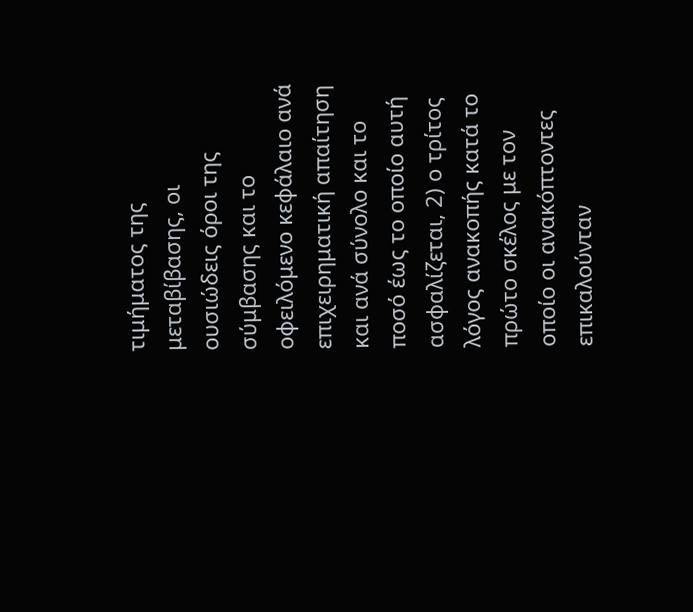τιμήματος της μεταβίβασης, οι ουσιώδεις όροι της σύμβασης και το οφειλόμενο κεφάλαιο ανά επιχειρηματική απαίτηση και ανά σύνολο και το ποσό έως το οποίο αυτή ασφαλίζεται, 2) ο τρίτος λόγος ανακοπής κατά το πρώτο σκέλος με τον οποίο οι ανακόπτοντες επικαλούνταν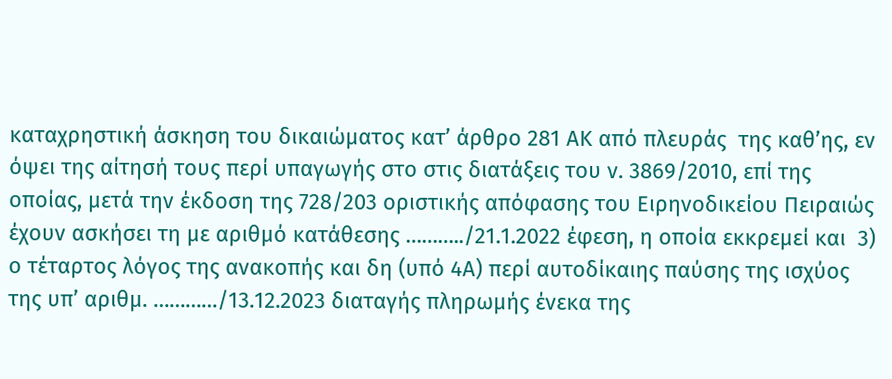καταχρηστική άσκηση του δικαιώματος κατ’ άρθρο 281 ΑΚ από πλευράς  της καθ’ης, εν όψει της αίτησή τους περί υπαγωγής στο στις διατάξεις του ν. 3869/2010, επί της οποίας, μετά την έκδοση της 728/203 οριστικής απόφασης του Ειρηνοδικείου Πειραιώς έχουν ασκήσει τη με αριθμό κατάθεσης ………../21.1.2022 έφεση, η οποία εκκρεμεί και  3) ο τέταρτος λόγος της ανακοπής και δη (υπό 4Α) περί αυτοδίκαιης παύσης της ισχύος της υπ’ αριθμ. …………/13.12.2023 διαταγής πληρωμής ένεκα της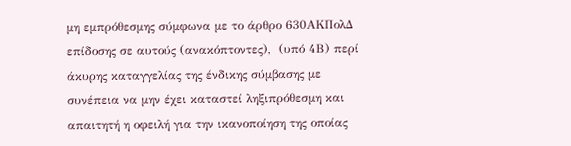μη εμπρόθεσμης σύμφωνα με το άρθρο 630ΑΚΠολΔ επίδοσης σε αυτούς (ανακόπτοντες),  (υπό 4Β) περί άκυρης καταγγελίας της ένδικης σύμβασης με συνέπεια να μην έχει καταστεί ληξιπρόθεσμη και απαιτητή η οφειλή για την ικανοποίηση της οποίας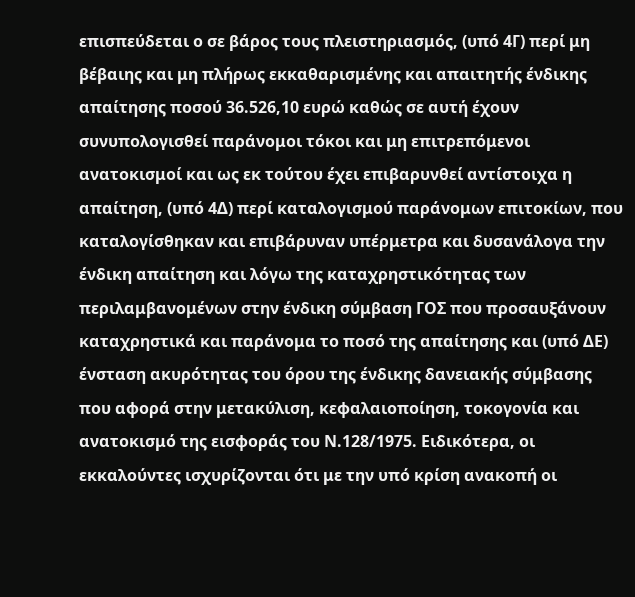επισπεύδεται ο σε βάρος τους πλειστηριασμός, (υπό 4Γ) περί μη βέβαιης και μη πλήρως εκκαθαρισμένης και απαιτητής ένδικης απαίτησης ποσού 36.526,10 ευρώ καθώς σε αυτή έχουν συνυπολογισθεί παράνομοι τόκοι και μη επιτρεπόμενοι ανατοκισμοί και ως εκ τούτου έχει επιβαρυνθεί αντίστοιχα η απαίτηση, (υπό 4Δ) περί καταλογισμού παράνομων επιτοκίων, που καταλογίσθηκαν και επιβάρυναν υπέρμετρα και δυσανάλογα την ένδικη απαίτηση και λόγω της καταχρηστικότητας των περιλαμβανομένων στην ένδικη σύμβαση ΓΟΣ που προσαυξάνουν καταχρηστικά και παράνομα το ποσό της απαίτησης και (υπό ΔΕ) ένσταση ακυρότητας του όρου της ένδικης δανειακής σύμβασης που αφορά στην μετακύλιση, κεφαλαιοποίηση, τοκογονία και ανατοκισμό της εισφοράς του Ν.128/1975. Ειδικότερα, οι εκκαλούντες ισχυρίζονται ότι με την υπό κρίση ανακοπή οι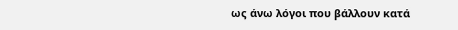ως άνω λόγοι που βάλλουν κατά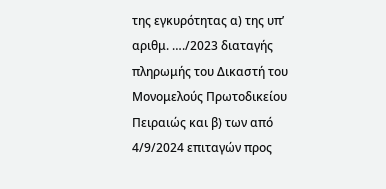της εγκυρότητας α) της υπ’ αριθμ. …./2023 διαταγής πληρωμής του Δικαστή του Μονομελούς Πρωτοδικείου Πειραιώς και β) των από 4/9/2024 επιταγών προς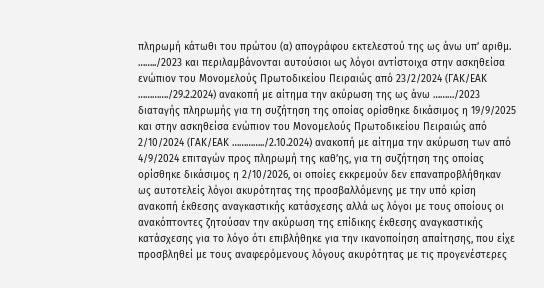πληρωμή κάτωθι του πρώτου (α) απογράφου εκτελεστού της ως άνω υπ’ αριθμ. ……../2023 και περιλαμβάνονται αυτούσιοι ως λόγοι αντίστοιχα στην ασκηθείσα ενώπιον του Μονομελούς Πρωτοδικείου Πειραιώς από 23/2/2024 (ΓΑΚ/ΕΑΚ …………./29.2.2024) ανακοπή με αίτημα την ακύρωση της ως άνω ………/2023 διαταγής πληρωμής για τη συζήτηση της οποίας ορίσθηκε δικάσιμος η 19/9/2025 και στην ασκηθείσα ενώπιον του Μονομελούς Πρωτοδικείου Πειραιώς από 2/10/2024 (ΓΑΚ/ΕΑΚ …………../2.10.2024) ανακοπή με αίτημα την ακύρωση των από 4/9/2024 επιταγών προς πληρωμή της καθ’ης, για τη συζήτηση της οποίας ορίσθηκε δικάσιμος η 2/10/2026, οι οποίες εκκρεμούν δεν επαναπροβλήθηκαν ως αυτοτελείς λόγοι ακυρότητας της προσβαλλόμενης με την υπό κρίση ανακοπή έκθεσης αναγκαστικής κατάσχεσης αλλά ως λόγοι με τους οποίους οι ανακόπτοντες ζητούσαν την ακύρωση της επίδικης έκθεσης αναγκαστικής κατάσχεσης για το λόγο ότι επιβλήθηκε για την ικανοποίηση απαίτησης, που είχε προσβληθεί με τους αναφερόμενους λόγους ακυρότητας με τις προγενέστερες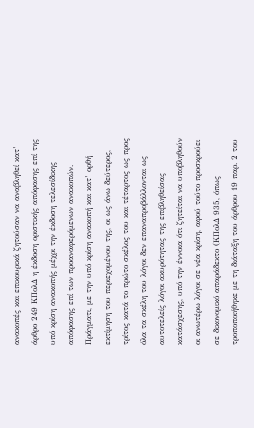ανακοπές και επικουρικά ζητούσαν να αναβληθεί κατ’ άρθρο 249 ΚΠολΔ η έκδοση οριστικής απόφασης επί της υπό κρίση ανακοπής μέχρι την έκδοση τελεσίδικης απόφασης επί των προαναφερόμενων ανακοπών.  Πράγματι, με την υπό κρίση ανακοπή και κατ’ ορθή εκτίμηση του περιεχομένου της, οι ως άνω δεύτερος, τρίτος κατά το πρώτο σκέλος του και τέταρτος ως προς όλα τα σκέλη του λόγοι δεν επαναπροβάλλονται ως αυτοτελείς λόγοι ακυρότητας της επιβληθείσας κατάσχεσης, υπό την έννοια ότι ζητείται να υποβληθούν οι ανωτέρω λόγοι σε νέα κρίση, αφού τούτο προσκρούει σε δικονομικό απαράδεκτο (ΚΠολΔ 935, όπως τροποποιήθηκε με τη διάταξη του άρθρου 19 παρ. 2 του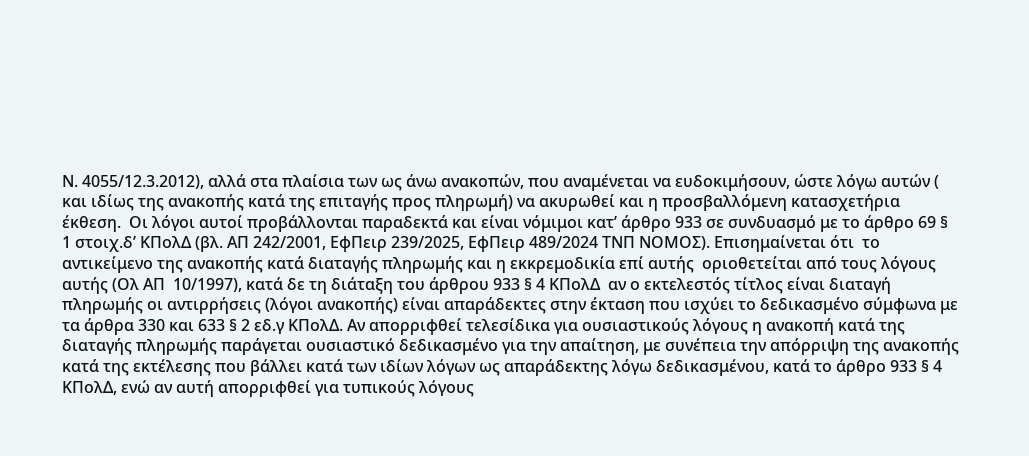Ν. 4055/12.3.2012), αλλά στα πλαίσια των ως άνω ανακοπών, που αναμένεται να ευδοκιμήσουν, ώστε λόγω αυτών ( και ιδίως της ανακοπής κατά της επιταγής προς πληρωμή) να ακυρωθεί και η προσβαλλόμενη κατασχετήρια έκθεση.  Οι λόγοι αυτοί προβάλλονται παραδεκτά και είναι νόμιμοι κατ’ άρθρο 933 σε συνδυασμό με το άρθρο 69 § 1 στοιχ.δ’ ΚΠολΔ (βλ. ΑΠ 242/2001, ΕφΠειρ 239/2025, ΕφΠειρ 489/2024 ΤΝΠ ΝΟΜΟΣ). Επισημαίνεται ότι  το αντικείμενο της ανακοπής κατά διαταγής πληρωμής και η εκκρεμοδικία επί αυτής  οριοθετείται από τους λόγους αυτής (Ολ ΑΠ  10/1997), κατά δε τη διάταξη του άρθρου 933 § 4 ΚΠολΔ  αν ο εκτελεστός τίτλος είναι διαταγή πληρωμής οι αντιρρήσεις (λόγοι ανακοπής) είναι απαράδεκτες στην έκταση που ισχύει το δεδικασμένο σύμφωνα με τα άρθρα 330 και 633 § 2 εδ.γ ΚΠολΔ. Αν απορριφθεί τελεσίδικα για ουσιαστικούς λόγους η ανακοπή κατά της διαταγής πληρωμής παράγεται ουσιαστικό δεδικασμένο για την απαίτηση, με συνέπεια την απόρριψη της ανακοπής κατά της εκτέλεσης που βάλλει κατά των ιδίων λόγων ως απαράδεκτης λόγω δεδικασμένου, κατά το άρθρο 933 § 4 ΚΠολΔ, ενώ αν αυτή απορριφθεί για τυπικούς λόγους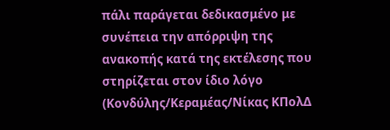πάλι παράγεται δεδικασμένο με συνέπεια την απόρριψη της ανακοπής κατά της εκτέλεσης που στηρίζεται στον ίδιο λόγο (Κονδύλης/Κεραμέας/Νίκας ΚΠολΔ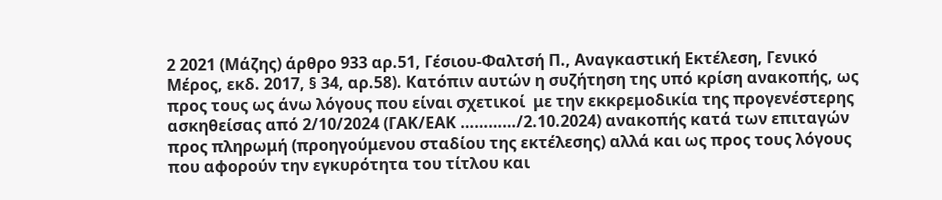2 2021 (Μάζης) άρθρο 933 αρ.51, Γέσιου-Φαλτσή Π., Αναγκαστική Εκτέλεση, Γενικό Μέρος, εκδ. 2017, § 34, αρ.58). Κατόπιν αυτών η συζήτηση της υπό κρίση ανακοπής, ως προς τους ως άνω λόγους που είναι σχετικοί  με την εκκρεμοδικία της προγενέστερης ασκηθείσας από 2/10/2024 (ΓΑΚ/ΕΑΚ …………/2.10.2024) ανακοπής κατά των επιταγών προς πληρωμή (προηγούμενου σταδίου της εκτέλεσης) αλλά και ως προς τους λόγους που αφορούν την εγκυρότητα του τίτλου και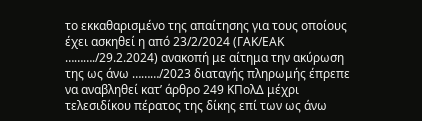το εκκαθαρισμένο της απαίτησης για τους οποίους έχει ασκηθεί η από 23/2/2024 (ΓΑΚ/ΕΑΚ ………./29.2.2024) ανακοπή με αίτημα την ακύρωση της ως άνω ………/2023 διαταγής πληρωμής έπρεπε να αναβληθεί κατ’ άρθρο 249 ΚΠολΔ μέχρι τελεσιδίκου πέρατος της δίκης επί των ως άνω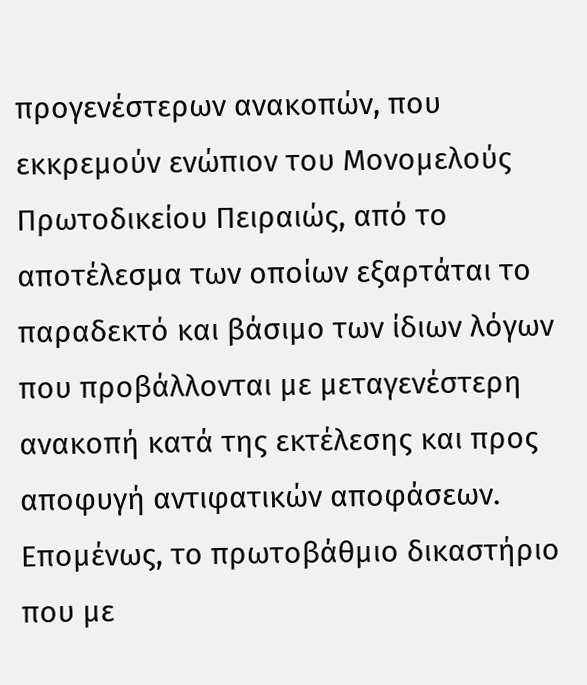προγενέστερων ανακοπών, που εκκρεμούν ενώπιον του Μονομελούς Πρωτοδικείου Πειραιώς, από το αποτέλεσμα των οποίων εξαρτάται το παραδεκτό και βάσιμο των ίδιων λόγων που προβάλλονται με μεταγενέστερη ανακοπή κατά της εκτέλεσης και προς αποφυγή αντιφατικών αποφάσεων. Επομένως, το πρωτοβάθμιο δικαστήριο που με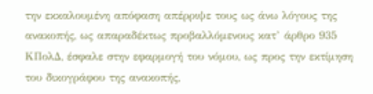την εκκαλουμένη απόφαση απέρριψε τους ως άνω λόγους της ανακοπής, ως απαραδέκτως προβαλλόμενους κατ’ άρθρο 935 ΚΠολΔ, έσφαλε στην εφαρμογή του νόμου, ως προς την εκτίμηση του δικογράφου της ανακοπής,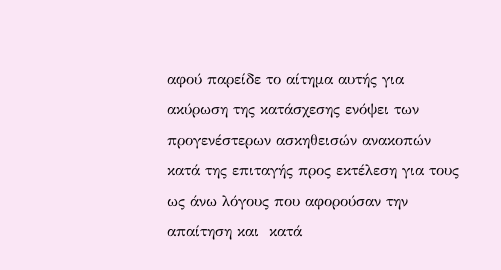αφού παρείδε το αίτημα αυτής για ακύρωση της κατάσχεσης ενόψει των προγενέστερων ασκηθεισών ανακοπών κατά της επιταγής προς εκτέλεση για τους ως άνω λόγους που αφορούσαν την απαίτηση και  κατά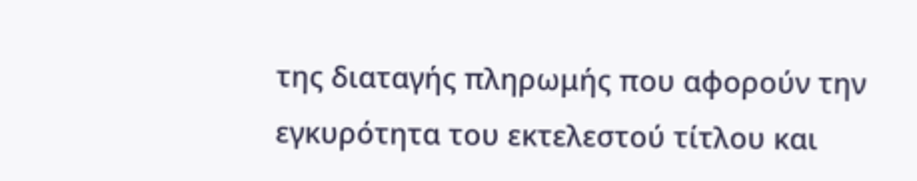της διαταγής πληρωμής που αφορούν την εγκυρότητα του εκτελεστού τίτλου και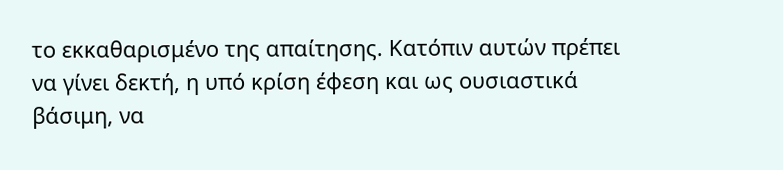το εκκαθαρισμένο της απαίτησης. Κατόπιν αυτών πρέπει να γίνει δεκτή, η υπό κρίση έφεση και ως ουσιαστικά βάσιμη, να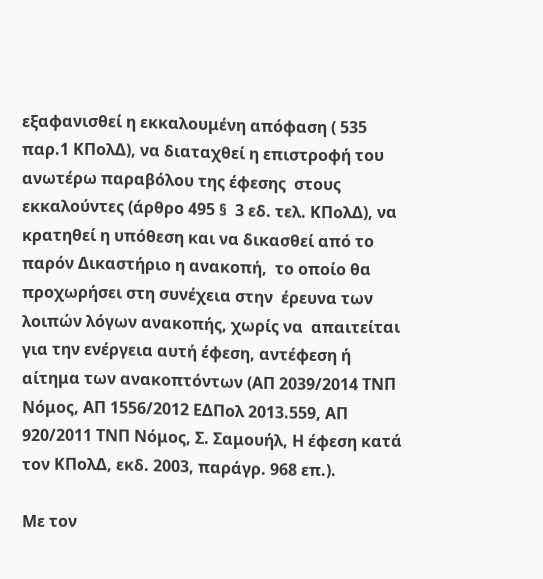εξαφανισθεί η εκκαλουμένη απόφαση ( 535 παρ.1 ΚΠολΔ), να διαταχθεί η επιστροφή του ανωτέρω παραβόλου της έφεσης  στους εκκαλούντες (άρθρο 495 §  3 εδ. τελ. ΚΠολΔ), να κρατηθεί η υπόθεση και να δικασθεί από το παρόν Δικαστήριο η ανακοπή,  το οποίο θα προχωρήσει στη συνέχεια στην  έρευνα των λοιπών λόγων ανακοπής, χωρίς να  απαιτείται για την ενέργεια αυτή έφεση, αντέφεση ή αίτημα των ανακοπτόντων (ΑΠ 2039/2014 ΤΝΠ Νόμος, ΑΠ 1556/2012 ΕΔΠολ 2013.559, ΑΠ 920/2011 ΤΝΠ Νόμος, Σ. Σαμουήλ, Η έφεση κατά τον ΚΠολΔ, εκδ. 2003, παράγρ. 968 επ.).

Με τον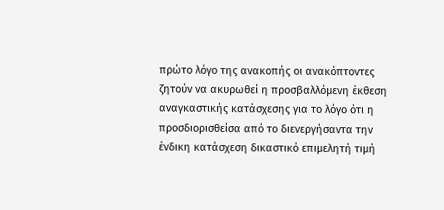πρώτο λόγο της ανακοπής οι ανακόπτοντες ζητούν να ακυρωθεί η προσβαλλόμενη έκθεση αναγκαστικής κατάσχεσης για το λόγο ότι η προσδιορισθείσα από το διενεργήσαντα την ένδικη κατάσχεση δικαστικό επιμελητή τιμή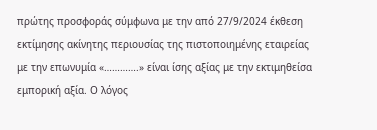πρώτης προσφοράς σύμφωνα με την από 27/9/2024 έκθεση εκτίμησης ακίνητης περιουσίας της πιστοποιημένης εταιρείας με την επωνυμία «………….» είναι ίσης αξίας με την εκτιμηθείσα εμπορική αξία. Ο λόγος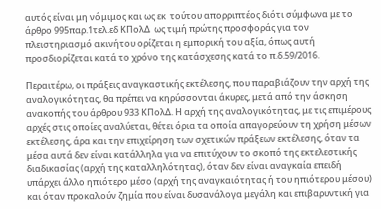αυτός είναι μη νόμιμος και ως εκ  τούτου απορριπτέος διότι σύμφωνα με το άρθρο 995παρ.1τελ.εδ ΚΠολΔ  ως τιμή πρώτης προσφοράς για τον πλειστηριασμό ακινήτου ορίζεται η εμπορική του αξία, όπως αυτή προσδιορίζεται κατά το χρόνο της κατάσχεσης κατά το π.δ.59/2016.

Περαιτέρω, οι πράξεις αναγκαστικής εκτέλεσης, που παραβιάζουν την αρχή της αναλογικότητας, θα πρέπει να κηρύσσονται άκυρες, μετά από την άσκηση ανακοπής του άρθρου 933 ΚΠολΔ. Η αρχή της αναλογικότητας, με τις επιμέρους αρχές στις οποίες αναλύεται, θέτει όρια τα οποία απαγορεύουν τη χρήση μέσων εκτέλεσης, άρα και την επιχείρηση των σχετικών πράξεων εκτέλεσης, όταν τα μέσα αυτά δεν είναι κατάλληλα για να επιτύχουν το σκοπό της εκτελεστικής διαδικασίας (αρχή της καταλληλότητας), όταν δεν είναι αναγκαία επειδή υπάρχει άλλο ηπιότερο μέσο (αρχή της αναγκαιότητας ή του ηπιότερου μέσου) και όταν προκαλούν ζημία που είναι δυσανάλογα μεγάλη και επιβαρυντική για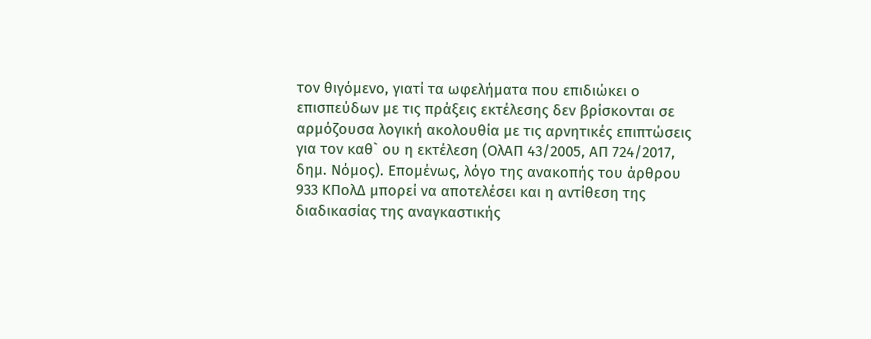τον θιγόμενο, γιατί τα ωφελήματα που επιδιώκει ο επισπεύδων με τις πράξεις εκτέλεσης δεν βρίσκονται σε αρμόζουσα λογική ακολουθία με τις αρνητικές επιπτώσεις για τον καθ` ου η εκτέλεση (ΟλΑΠ 43/2005, ΑΠ 724/2017, δημ. Νόμος). Επομένως, λόγο της ανακοπής του άρθρου 933 ΚΠολΔ μπορεί να αποτελέσει και η αντίθεση της διαδικασίας της αναγκαστικής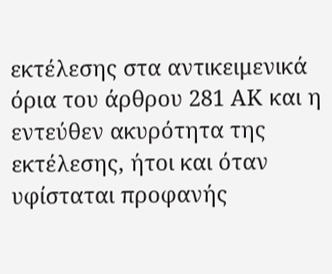εκτέλεσης στα αντικειμενικά όρια του άρθρου 281 ΑΚ και η εντεύθεν ακυρότητα της εκτέλεσης, ήτοι και όταν υφίσταται προφανής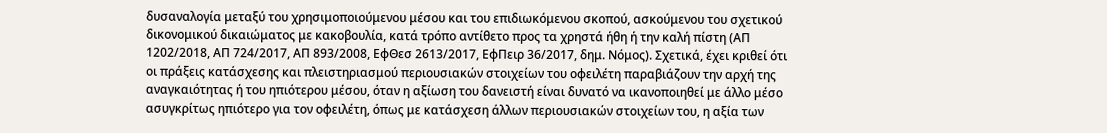δυσαναλογία μεταξύ του χρησιμοποιούμενου μέσου και του επιδιωκόμενου σκοπού, ασκούμενου του σχετικού δικονομικού δικαιώματος με κακοβουλία, κατά τρόπο αντίθετο προς τα χρηστά ήθη ή την καλή πίστη (ΑΠ 1202/2018, ΑΠ 724/2017, ΑΠ 893/2008, ΕφΘεσ 2613/2017, ΕφΠειρ 36/2017, δημ. Νόμος). Σχετικά, έχει κριθεί ότι οι πράξεις κατάσχεσης και πλειστηριασμού περιουσιακών στοιχείων του οφειλέτη παραβιάζουν την αρχή της αναγκαιότητας ή του ηπιότερου μέσου, όταν η αξίωση του δανειστή είναι δυνατό να ικανοποιηθεί με άλλο μέσο ασυγκρίτως ηπιότερο για τον οφειλέτη, όπως με κατάσχεση άλλων περιουσιακών στοιχείων του, η αξία των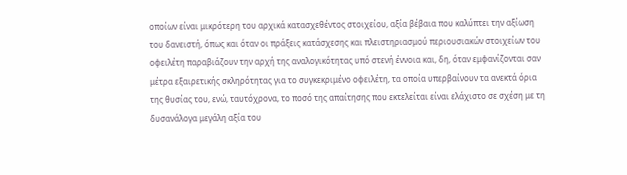οποίων είναι μικρότερη του αρχικά κατασχεθέντος στοιχείου, αξία βέβαια που καλύπτει την αξίωση του δανειστή, όπως και όταν οι πράξεις κατάσχεσης και πλειστηριασμού περιουσιακών στοιχείων του οφειλέτη παραβιάζουν την αρχή της αναλογικότητας υπό στενή έννοια και, δη, όταν εμφανίζονται σαν μέτρα εξαιρετικής σκληρότητας για το συγκεκριμένο οφειλέτη, τα οποία υπερβαίνουν τα ανεκτά όρια της θυσίας του, ενώ, ταυτόχρονα, το ποσό της απαίτησης που εκτελείται είναι ελάχιστο σε σχέση με τη δυσανάλογα μεγάλη αξία του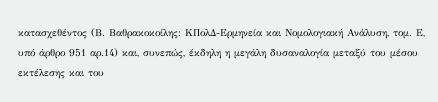κατασχεθέντος (Β. Βαθρακοκοίλης: ΚΠολΔ-Ερμηνεία και Νομολογιακή Ανάλυση, τομ. Ε, υπό άρθρο 951 αρ.14) και, συνεπώς, έκδηλη η μεγάλη δυσαναλογία μεταξύ του μέσου εκτέλεσης και του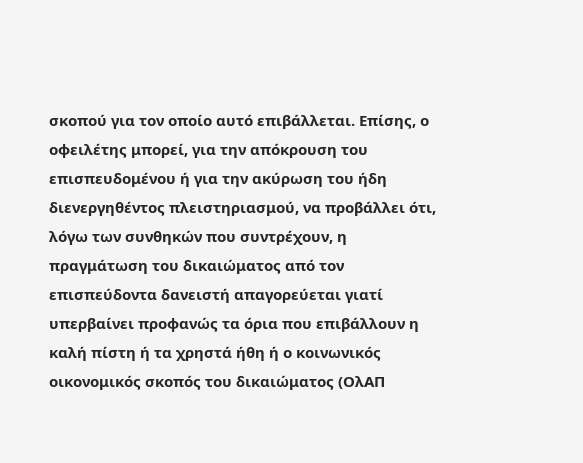σκοπού για τον οποίο αυτό επιβάλλεται. Επίσης, ο οφειλέτης μπορεί, για την απόκρουση του επισπευδομένου ή για την ακύρωση του ήδη διενεργηθέντος πλειστηριασμού, να προβάλλει ότι, λόγω των συνθηκών που συντρέχουν, η πραγμάτωση του δικαιώματος από τον επισπεύδοντα δανειστή απαγορεύεται γιατί υπερβαίνει προφανώς τα όρια που επιβάλλουν η καλή πίστη ή τα χρηστά ήθη ή ο κοινωνικός οικονομικός σκοπός του δικαιώματος (ΟλΑΠ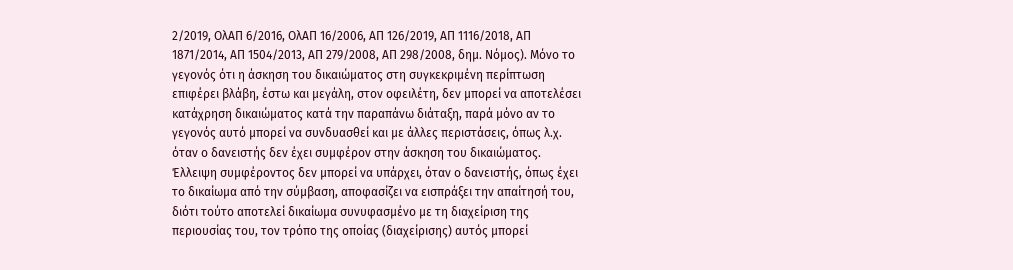2/2019, ΟλΑΠ 6/2016, ΟλΑΠ 16/2006, ΑΠ 126/2019, ΑΠ 1116/2018, ΑΠ 1871/2014, ΑΠ 1504/2013, ΑΠ 279/2008, ΑΠ 298/2008, δημ. Νόμος). Μόνο το γεγονός ότι η άσκηση του δικαιώματος στη συγκεκριμένη περίπτωση επιφέρει βλάβη, έστω και μεγάλη, στον οφειλέτη, δεν μπορεί να αποτελέσει κατάχρηση δικαιώματος κατά την παραπάνω διάταξη, παρά μόνο αν το γεγονός αυτό μπορεί να συνδυασθεί και με άλλες περιστάσεις, όπως λ.χ. όταν ο δανειστής δεν έχει συμφέρον στην άσκηση του δικαιώματος. Έλλειψη συμφέροντος δεν μπορεί να υπάρχει, όταν ο δανειστής, όπως έχει το δικαίωμα από την σύμβαση, αποφασίζει να εισπράξει την απαίτησή του, διότι τούτο αποτελεί δικαίωμα συνυφασμένο με τη διαχείριση της περιουσίας του, τον τρόπο της οποίας (διαχείρισης) αυτός μπορεί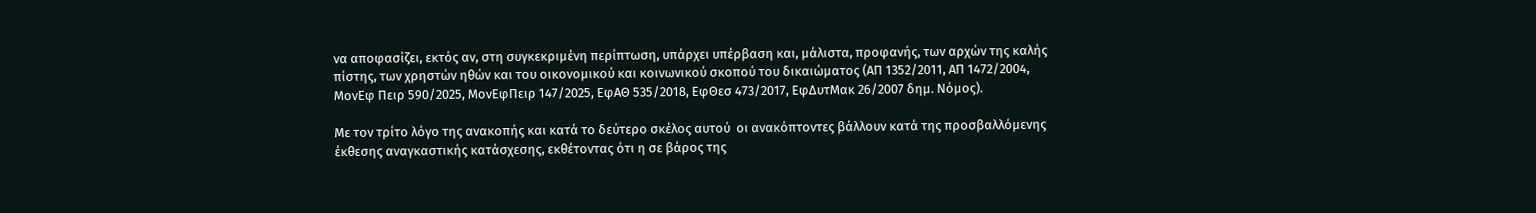να αποφασίζει, εκτός αν, στη συγκεκριμένη περίπτωση, υπάρχει υπέρβαση και, μάλιστα, προφανής, των αρχών της καλής πίστης, των χρηστών ηθών και του οικονομικού και κοινωνικού σκοπού του δικαιώματος (ΑΠ 1352/2011, ΑΠ 1472/2004, ΜονΕφ Πειρ 590/2025, ΜονΕφΠειρ 147/2025, ΕφΑΘ 535/2018, ΕφΘεσ 473/2017, ΕφΔυτΜακ 26/2007 δημ. Νόμος).

Με τον τρίτο λόγο της ανακοπής και κατά το δεύτερο σκέλος αυτού  οι ανακόπτοντες βάλλουν κατά της προσβαλλόμενης έκθεσης αναγκαστικής κατάσχεσης, εκθέτοντας ότι η σε βάρος της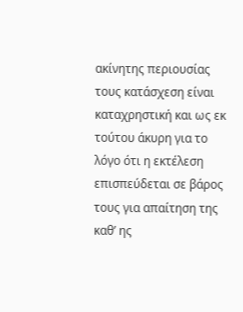ακίνητης περιουσίας τους κατάσχεση είναι καταχρηστική και ως εκ τούτου άκυρη για το λόγο ότι η εκτέλεση επισπεύδεται σε βάρος τους για απαίτηση της καθ’ ης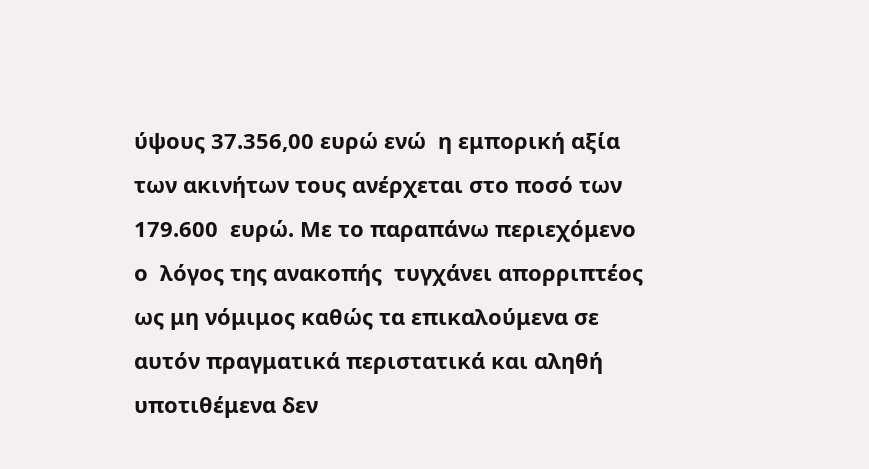ύψους 37.356,00 ευρώ ενώ  η εμπορική αξία των ακινήτων τους ανέρχεται στο ποσό των 179.600  ευρώ. Με το παραπάνω περιεχόμενο ο  λόγος της ανακοπής  τυγχάνει απορριπτέος ως μη νόμιμος καθώς τα επικαλούμενα σε αυτόν πραγματικά περιστατικά και αληθή υποτιθέμενα δεν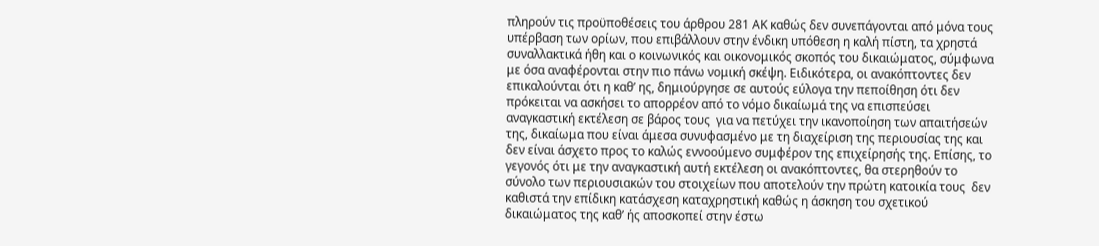πληρούν τις προϋποθέσεις του άρθρου 281 ΑΚ καθώς δεν συνεπάγονται από μόνα τους υπέρβαση των ορίων, που επιβάλλουν στην ένδικη υπόθεση η καλή πίστη, τα χρηστά συναλλακτικά ήθη και ο κοινωνικός και οικονομικός σκοπός του δικαιώματος, σύμφωνα με όσα αναφέρονται στην πιο πάνω νομική σκέψη. Ειδικότερα, οι ανακόπτοντες δεν επικαλούνται ότι η καθ’ ης, δημιούργησε σε αυτούς εύλογα την πεποίθηση ότι δεν πρόκειται να ασκήσει το απορρέον από το νόμο δικαίωμά της να επισπεύσει αναγκαστική εκτέλεση σε βάρος τους  για να πετύχει την ικανοποίηση των απαιτήσεών της, δικαίωμα που είναι άμεσα συνυφασμένο με τη διαχείριση της περιουσίας της και δεν είναι άσχετο προς το καλώς εννοούμενο συμφέρον της επιχείρησής της. Επίσης, το γεγονός ότι με την αναγκαστική αυτή εκτέλεση οι ανακόπτοντες, θα στερηθούν το σύνολο των περιουσιακών του στοιχείων που αποτελούν την πρώτη κατοικία τους  δεν καθιστά την επίδικη κατάσχεση καταχρηστική καθώς η άσκηση του σχετικού δικαιώματος της καθ’ ής αποσκοπεί στην έστω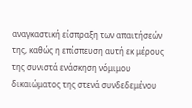αναγκαστική είσπραξη των απαιτήσεών της, καθώς η επίσπευση αυτή εκ μέρους της συνιστά ενάσκηση νόμιμου  δικαιώματος της στενά συνδεδεμένου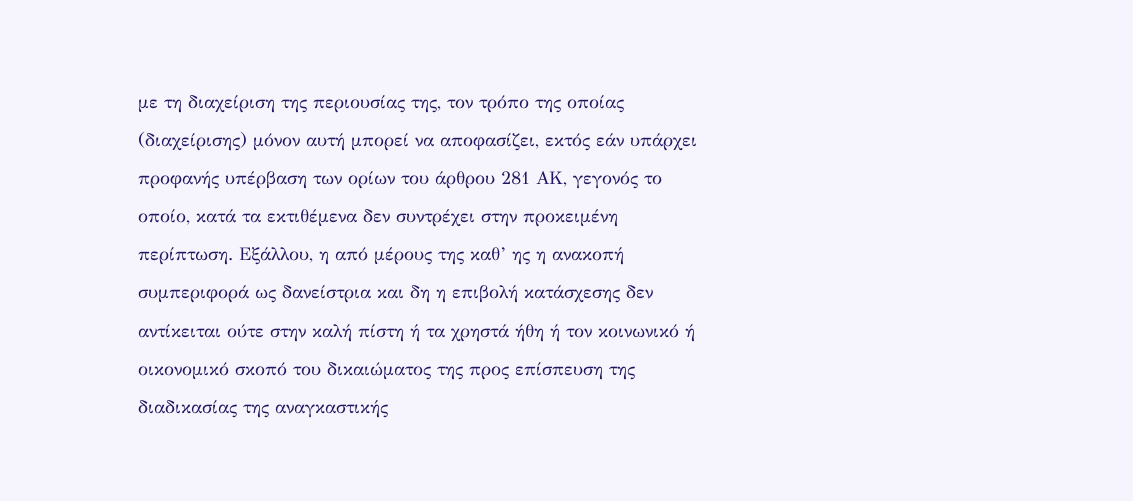με τη διαχείριση της περιουσίας της, τον τρόπο της οποίας (διαχείρισης) μόνον αυτή μπορεί να αποφασίζει, εκτός εάν υπάρχει προφανής υπέρβαση των ορίων του άρθρου 281 ΑΚ, γεγονός το οποίο, κατά τα εκτιθέμενα δεν συντρέχει στην προκειμένη περίπτωση. Εξάλλου, η από μέρους της καθ’ ης η ανακοπή συμπεριφορά ως δανείστρια και δη η επιβολή κατάσχεσης δεν αντίκειται ούτε στην καλή πίστη ή τα χρηστά ήθη ή τον κοινωνικό ή οικονομικό σκοπό του δικαιώματος της προς επίσπευση της διαδικασίας της αναγκαστικής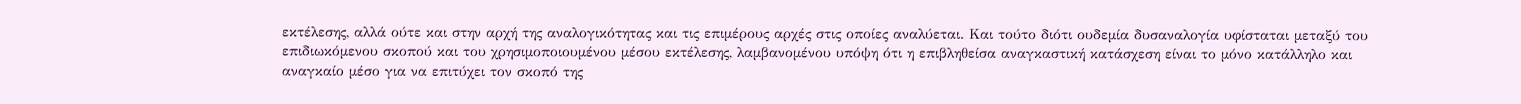εκτέλεσης, αλλά ούτε και στην αρχή της αναλογικότητας και τις επιμέρους αρχές στις οποίες αναλύεται. Και τούτο διότι ουδεμία δυσαναλογία υφίσταται μεταξύ του επιδιωκόμενου σκοπού και του χρησιμοποιουμένου μέσου εκτέλεσης, λαμβανομένου υπόψη ότι η επιβληθείσα αναγκαστική κατάσχεση είναι το μόνο κατάλληλο και αναγκαίο μέσο για να επιτύχει τον σκοπό της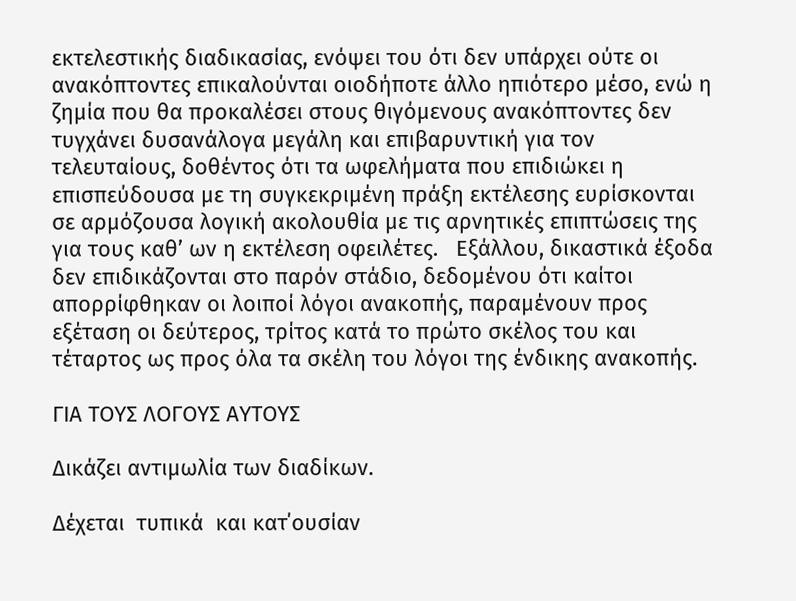εκτελεστικής διαδικασίας, ενόψει του ότι δεν υπάρχει ούτε οι ανακόπτοντες επικαλούνται οιοδήποτε άλλο ηπιότερο μέσο, ενώ η ζημία που θα προκαλέσει στους θιγόμενους ανακόπτοντες δεν τυγχάνει δυσανάλογα μεγάλη και επιβαρυντική για τον τελευταίους, δοθέντος ότι τα ωφελήματα που επιδιώκει η επισπεύδουσα με τη συγκεκριμένη πράξη εκτέλεσης ευρίσκονται σε αρμόζουσα λογική ακολουθία με τις αρνητικές επιπτώσεις της για τους καθ’ ων η εκτέλεση οφειλέτες.   Εξάλλου, δικαστικά έξοδα δεν επιδικάζονται στο παρόν στάδιο, δεδομένου ότι καίτοι απορρίφθηκαν οι λοιποί λόγοι ανακοπής, παραμένουν προς εξέταση οι δεύτερος, τρίτος κατά το πρώτο σκέλος του και τέταρτος ως προς όλα τα σκέλη του λόγοι της ένδικης ανακοπής.

ΓΙΑ ΤΟΥΣ ΛΟΓΟΥΣ ΑΥΤΟΥΣ

Δικάζει αντιμωλία των διαδίκων.

Δέχεται  τυπικά  και κατ΄ουσίαν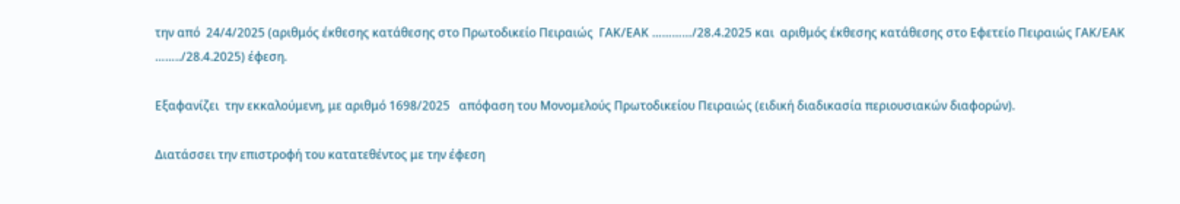την από  24/4/2025 (αριθμός έκθεσης κατάθεσης στο Πρωτοδικείο Πειραιώς  ΓΑΚ/ΕΑΚ …………/28.4.2025 και  αριθμός έκθεσης κατάθεσης στο Εφετείο Πειραιώς ΓΑΚ/ΕΑΚ ……../28.4.2025) έφεση.

Εξαφανίζει  την εκκαλούμενη, με αριθμό 1698/2025   απόφαση του Μονομελούς Πρωτοδικείου Πειραιώς (ειδική διαδικασία περιουσιακών διαφορών).

Διατάσσει την επιστροφή του κατατεθέντος με την έφεση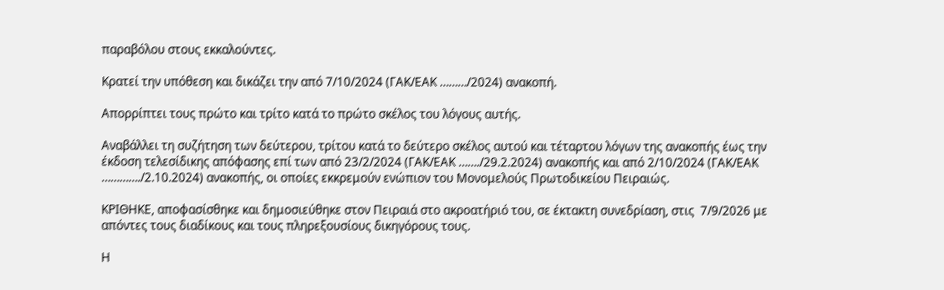παραβόλου στους εκκαλούντες.

Κρατεί την υπόθεση και δικάζει την από 7/10/2024 (ΓΑΚ/ΕΑΚ ………/2024) ανακοπή.

Απορρίπτει τους πρώτο και τρίτο κατά το πρώτο σκέλος του λόγους αυτής.

Αναβάλλει τη συζήτηση των δεύτερου, τρίτου κατά το δεύτερο σκέλος αυτού και τέταρτου λόγων της ανακοπής έως την έκδοση τελεσίδικης απόφασης επί των από 23/2/2024 (ΓΑΚ/ΕΑΚ ……./29.2.2024) ανακοπής και από 2/10/2024 (ΓΑΚ/ΕΑΚ …………./2.10.2024) ανακοπής, οι οποίες εκκρεμούν ενώπιον του Μονομελούς Πρωτοδικείου Πειραιώς.

ΚΡΙΘΗΚΕ, αποφασίσθηκε και δημοσιεύθηκε στον Πειραιά στο ακροατήριό του, σε έκτακτη συνεδρίαση, στις  7/9/2026 με απόντες τους διαδίκους και τους πληρεξουσίους δικηγόρους τους.

Η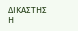ΔΙΚΑΣΤΗΣ                                                               Η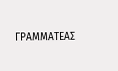ΓΡΑΜΜΑΤΕΑΣ